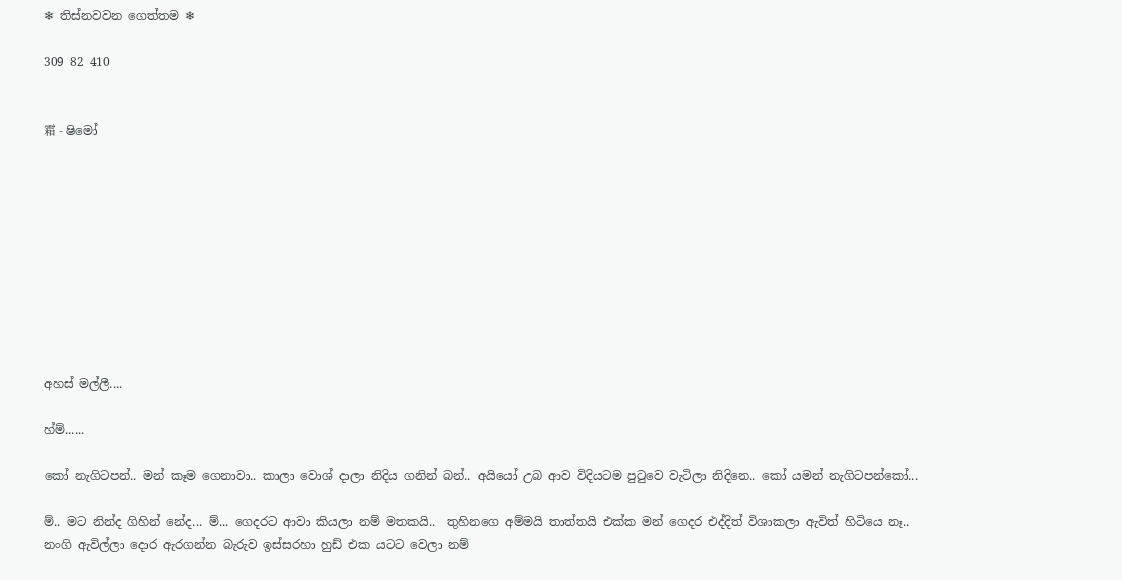❄ තිස්නවවන ගෙත්තම ❄

309 82 410


霜 - ෂිමෝ










අහස් මල්ලී....

හ්ම්......

කෝ නැගිටපන්.. මන් කෑම ගෙනාවා.. කාලා වොශ් දාලා නිදිය ගනින් බන්.. අයියෝ උබ ආව විදියටම පුටුවෙ වැටිලා නිදිනෙ.. කෝ යමන් නැගිටපන්කෝ...

ම්.. මට නින්ද ගිහින් නේද... ම්... ගෙදරට ආවා කියලා නම් මතකයි..  තුහිනගෙ අම්මයි තාත්තයි එක්ක මන් ගෙදර එද්දිත් විශාකලා ඇවිත් හිටියෙ නෑ.. නංගි ඇවිල්ලා දොර ඇරගන්න බැරුව ඉස්සරහා හුඩ් එක යටට වෙලා නම්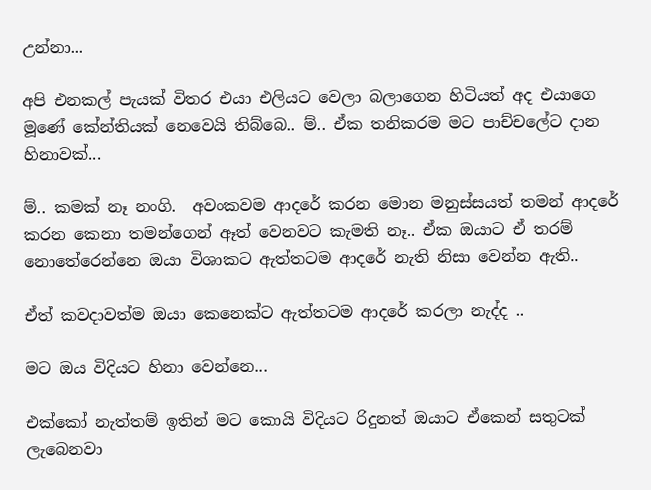උන්නා...

අපි එනකල් පැයක් විතර එයා එලියට වෙලා බලාගෙන හිටියත් අද එයාගෙ මූණේ කේන්තියක් නෙවෙයි තිබ්බෙ.. ම්.. ඒක තනිකරම මට පාච්චලේට දාන හිනාවක්...

ම්.. කමක් නෑ නංගි.  අවංකවම ආදරේ කරන මොන මනුස්සයත් තමන් ආදරේ කරන කෙනා තමන්ගෙන් ඈත් වෙනවට කැමති නෑ.. ඒක ඔයාට ඒ තරම් නොතේරෙන්නෙ ඔයා විශාකට ඇත්තටම ආදරේ නැති නිසා වෙන්න ඇති..

ඒත් කවදාවත්ම ඔයා කෙනෙක්ට ඇත්තටම ආදරේ කරලා නැද්ද ..

මට ඔය විදියට හිනා වෙන්නෙ...

එක්කෝ නැත්තම් ඉතින් මට කොයි විදියට රිදුනත් ඔයාට ඒකෙන් සතුටක් ලැබෙනවා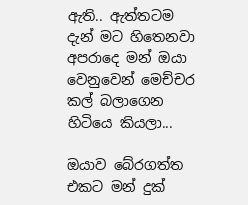ඇති.. ඇත්තටම දැන් මට හිතෙනවා අපරාදෙ මන් ඔයා වෙනුවෙන් මෙච්චර කල් බලාගෙන හිටියෙ කියලා...

ඔයාව බේරගත්ත එකට මන් දුක්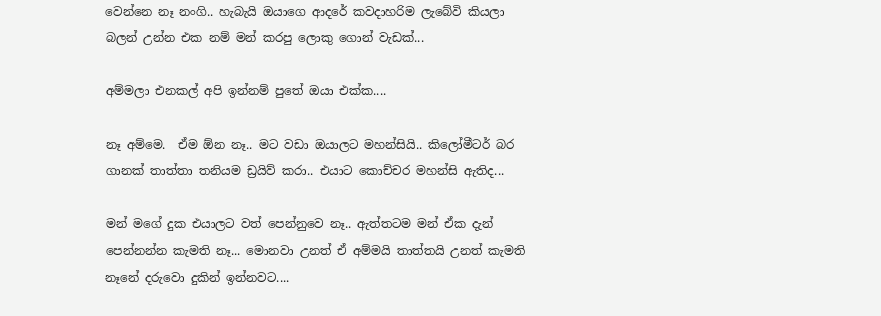වෙන්නෙ නෑ නංගි.. හැබැයි ඔයාගෙ ආදරේ කවදාහරිම ලැබේවි කියලා බලන් උන්න එක නම් මන් කරපු ලොකු ගොන් වැඩක්...

අම්මලා එනකල් අපි ඉන්නම් පුතේ ඔයා එක්ක....

නෑ අම්මෙ.  ඒම ඕන නෑ.. මට වඩා ඔයාලට මහන්සියි.. කිලෝමීටර් බර ගානක් තාත්තා තනියම ඩ්‍රයිව් කරා.. එයාට කොච්චර මහන්සි ඇතිද...

මන් මගේ දුක එයාලට වත් පෙන්නුවෙ නෑ.. ඇත්තටම මන් ඒක දැන් පෙන්නන්න කැමති නෑ... මොනවා උනත් ඒ අම්මයි තාත්තයි උනත් කැමති නෑනේ දරුවො දුකින් ඉන්නවට....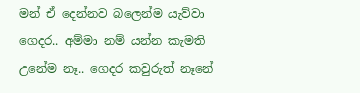මන් ඒ දෙන්නව බලෙන්ම යැව්වා ගෙදර.. අම්මා නම් යන්න කැමති උනේම නෑ.. ගෙදර කවුරුත් නෑනේ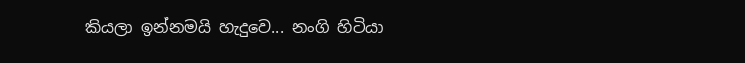කියලා ඉන්නමයි හැදුවෙ... නංගි හිටියා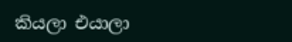කියලා එයාලා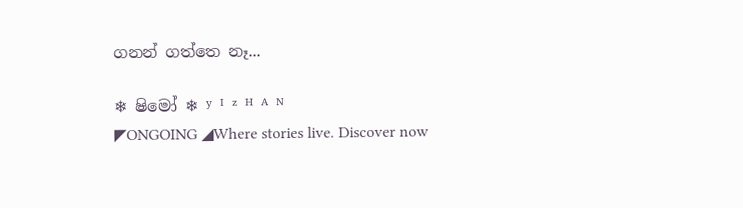ගනන් ගත්තෙ නෑ...

❄ ෂිමෝ ❄ ʸ ᴵ ᶻ ᴴ ᴬ ᴺ                                               ◤ONGOING ◢Where stories live. Discover now